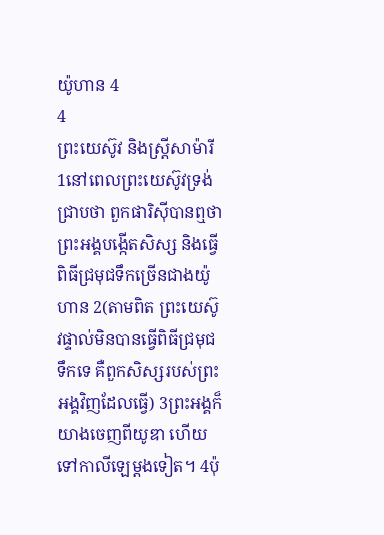យ៉ូហាន 4
4
ព្រះយេស៊ូវ និងស្ដ្រីសាម៉ារី
1នៅពេលព្រះយេស៊ូវទ្រង់ជ្រាបថា ពួកផារិស៊ីបានឮថាព្រះអង្គបង្កើតសិស្ស និងធ្វើពិធីជ្រមុជទឹកច្រើនជាងយ៉ូហាន 2(តាមពិត ព្រះយេស៊ូវផ្ទាល់មិនបានធ្វើពិធីជ្រមុជទឹកទេ គឺពួកសិស្សរបស់ព្រះអង្គវិញដែលធ្វើ) 3ព្រះអង្គក៏យាងចេញពីយូឌា ហើយទៅកាលីឡេម្ដងទៀត។ 4ប៉ុ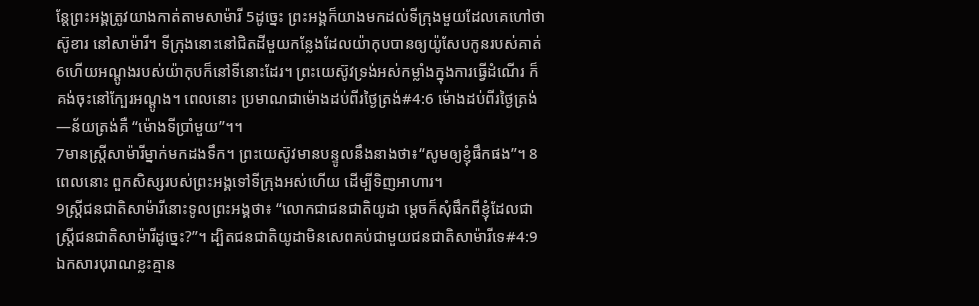ន្តែព្រះអង្គត្រូវយាងកាត់តាមសាម៉ារី 5ដូច្នេះ ព្រះអង្គក៏យាងមកដល់ទីក្រុងមួយដែលគេហៅថាស៊ូខារ នៅសាម៉ារី។ ទីក្រុងនោះនៅជិតដីមួយកន្លែងដែលយ៉ាកុបបានឲ្យយ៉ូសែបកូនរបស់គាត់ 6ហើយអណ្ដូងរបស់យ៉ាកុបក៏នៅទីនោះដែរ។ ព្រះយេស៊ូវទ្រង់អស់កម្លាំងក្នុងការធ្វើដំណើរ ក៏គង់ចុះនៅក្បែរអណ្ដូង។ ពេលនោះ ប្រមាណជាម៉ោងដប់ពីរថ្ងៃត្រង់#4:6 ម៉ោងដប់ពីរថ្ងៃត្រង់―ន័យត្រង់គឺ “ម៉ោងទីប្រាំមួយ”។។
7មានស្ត្រីសាម៉ារីម្នាក់មកដងទឹក។ ព្រះយេស៊ូវមានបន្ទូលនឹងនាងថា៖“សូមឲ្យខ្ញុំផឹកផង”។ 8ពេលនោះ ពួកសិស្សរបស់ព្រះអង្គទៅទីក្រុងអស់ហើយ ដើម្បីទិញអាហារ។
9ស្ត្រីជនជាតិសាម៉ារីនោះទូលព្រះអង្គថា៖ “លោកជាជនជាតិយូដា ម្ដេចក៏សុំផឹកពីខ្ញុំដែលជាស្ត្រីជនជាតិសាម៉ារីដូច្នេះ?”។ ដ្បិតជនជាតិយូដាមិនសេពគប់ជាមួយជនជាតិសាម៉ារីទេ#4:9 ឯកសារបុរាណខ្លះគ្មាន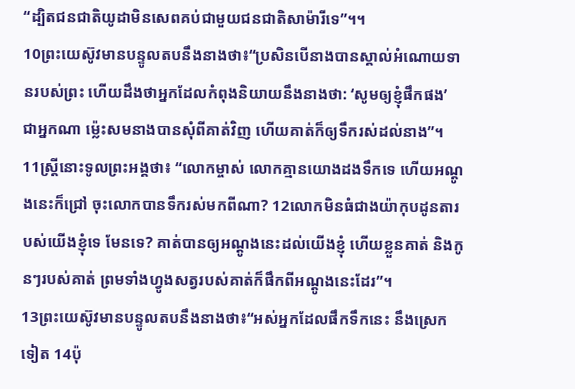“ដ្បិតជនជាតិយូដាមិនសេពគប់ជាមួយជនជាតិសាម៉ារីទេ”។។
10ព្រះយេស៊ូវមានបន្ទូលតបនឹងនាងថា៖“ប្រសិនបើនាងបានស្គាល់អំណោយទានរបស់ព្រះ ហើយដឹងថាអ្នកដែលកំពុងនិយាយនឹងនាងថា: ‘សូមឲ្យខ្ញុំផឹកផង’ ជាអ្នកណា ម្ល៉េះសមនាងបានសុំពីគាត់វិញ ហើយគាត់ក៏ឲ្យទឹករស់ដល់នាង”។
11ស្ត្រីនោះទូលព្រះអង្គថា៖ “លោកម្ចាស់ លោកគ្មានយោងដងទឹកទេ ហើយអណ្ដូងនេះក៏ជ្រៅ ចុះលោកបានទឹករស់មកពីណា? 12លោកមិនធំជាងយ៉ាកុបដូនតារបស់យើងខ្ញុំទេ មែនទេ? គាត់បានឲ្យអណ្ដូងនេះដល់យើងខ្ញុំ ហើយខ្លួនគាត់ និងកូនៗរបស់គាត់ ព្រមទាំងហ្វូងសត្វរបស់គាត់ក៏ផឹកពីអណ្ដូងនេះដែរ”។
13ព្រះយេស៊ូវមានបន្ទូលតបនឹងនាងថា៖“អស់អ្នកដែលផឹកទឹកនេះ នឹងស្រេកទៀត 14ប៉ុ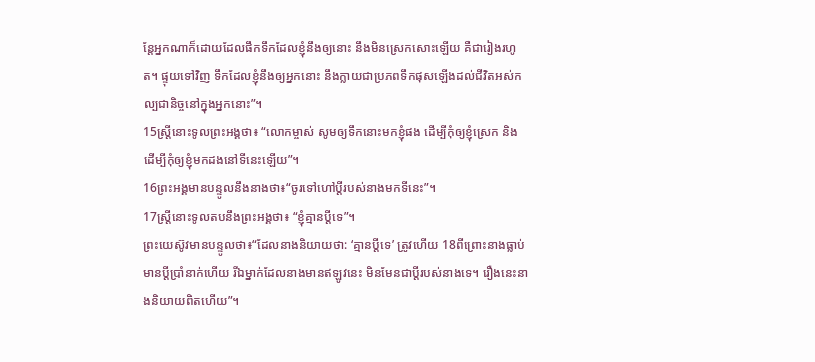ន្តែអ្នកណាក៏ដោយដែលផឹកទឹកដែលខ្ញុំនឹងឲ្យនោះ នឹងមិនស្រេកសោះឡើយ គឺជារៀងរហូត។ ផ្ទុយទៅវិញ ទឹកដែលខ្ញុំនឹងឲ្យអ្នកនោះ នឹងក្លាយជាប្រភពទឹកផុសឡើងដល់ជីវិតអស់កល្បជានិច្ចនៅក្នុងអ្នកនោះ”។
15ស្ត្រីនោះទូលព្រះអង្គថា៖ “លោកម្ចាស់ សូមឲ្យទឹកនោះមកខ្ញុំផង ដើម្បីកុំឲ្យខ្ញុំស្រេក និងដើម្បីកុំឲ្យខ្ញុំមកដងនៅទីនេះឡើយ”។
16ព្រះអង្គមានបន្ទូលនឹងនាងថា៖“ចូរទៅហៅប្ដីរបស់នាងមកទីនេះ”។
17ស្ត្រីនោះទូលតបនឹងព្រះអង្គថា៖ “ខ្ញុំគ្មានប្ដីទេ”។
ព្រះយេស៊ូវមានបន្ទូលថា៖“ដែលនាងនិយាយថា: ‘គ្មានប្ដីទេ’ ត្រូវហើយ 18ពីព្រោះនាងធ្លាប់មានប្ដីប្រាំនាក់ហើយ រីឯម្នាក់ដែលនាងមានឥឡូវនេះ មិនមែនជាប្ដីរបស់នាងទេ។ រឿងនេះនាងនិយាយពិតហើយ”។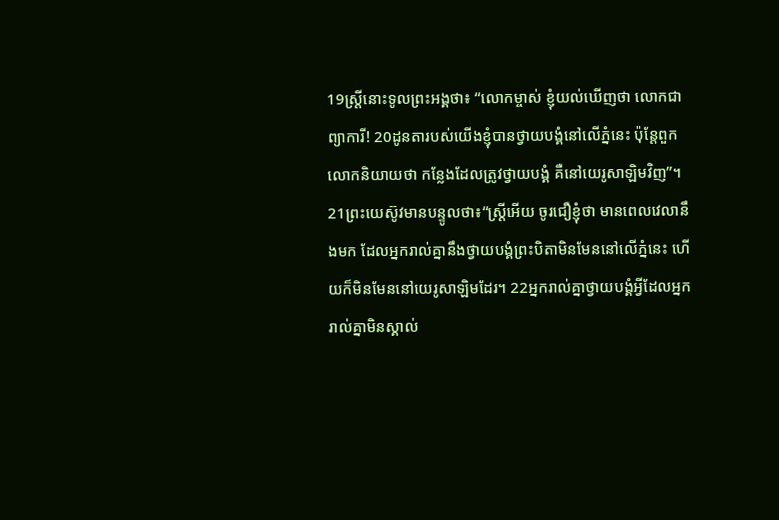19ស្ត្រីនោះទូលព្រះអង្គថា៖ “លោកម្ចាស់ ខ្ញុំយល់ឃើញថា លោកជាព្យាការី! 20ដូនតារបស់យើងខ្ញុំបានថ្វាយបង្គំនៅលើភ្នំនេះ ប៉ុន្តែពួកលោកនិយាយថា កន្លែងដែលត្រូវថ្វាយបង្គំ គឺនៅយេរូសាឡិមវិញ”។
21ព្រះយេស៊ូវមានបន្ទូលថា៖“ស្ត្រីអើយ ចូរជឿខ្ញុំថា មានពេលវេលានឹងមក ដែលអ្នករាល់គ្នានឹងថ្វាយបង្គំព្រះបិតាមិនមែននៅលើភ្នំនេះ ហើយក៏មិនមែននៅយេរូសាឡិមដែរ។ 22អ្នករាល់គ្នាថ្វាយបង្គំអ្វីដែលអ្នករាល់គ្នាមិនស្គាល់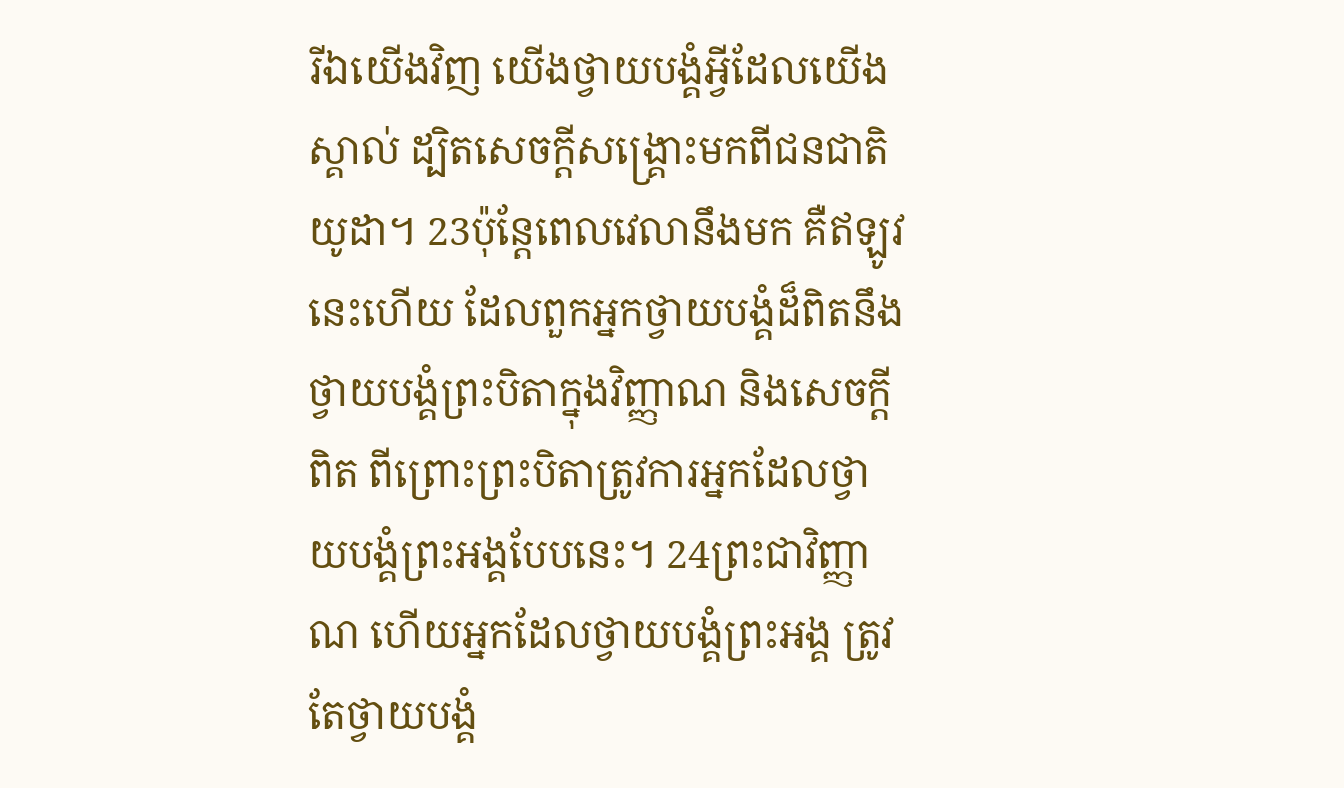រីឯយើងវិញ យើងថ្វាយបង្គំអ្វីដែលយើងស្គាល់ ដ្បិតសេចក្ដីសង្គ្រោះមកពីជនជាតិយូដា។ 23ប៉ុន្តែពេលវេលានឹងមក គឺឥឡូវនេះហើយ ដែលពួកអ្នកថ្វាយបង្គំដ៏ពិតនឹងថ្វាយបង្គំព្រះបិតាក្នុងវិញ្ញាណ និងសេចក្ដីពិត ពីព្រោះព្រះបិតាត្រូវការអ្នកដែលថ្វាយបង្គំព្រះអង្គបែបនេះ។ 24ព្រះជាវិញ្ញាណ ហើយអ្នកដែលថ្វាយបង្គំព្រះអង្គ ត្រូវតែថ្វាយបង្គំ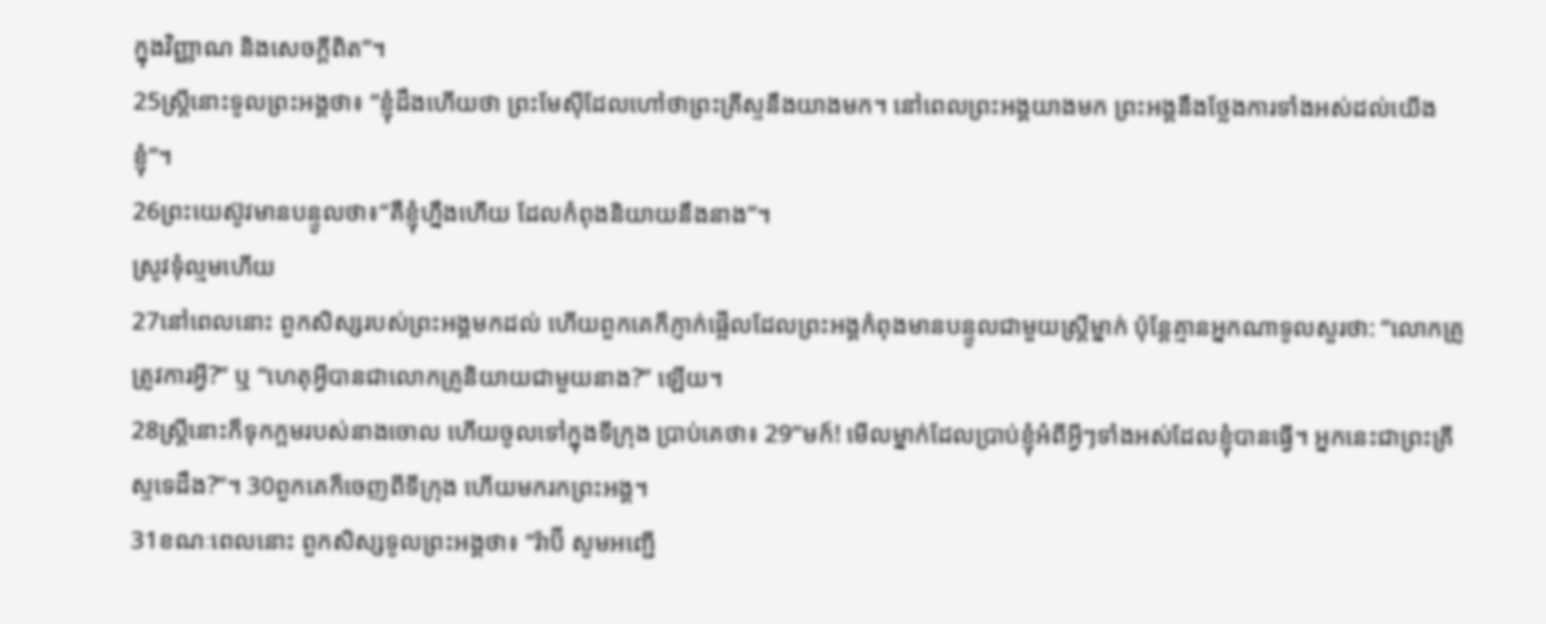ក្នុងវិញ្ញាណ និងសេចក្ដីពិត”។
25ស្ត្រីនោះទូលព្រះអង្គថា៖ “ខ្ញុំដឹងហើយថា ព្រះមែស៊ីដែលហៅថាព្រះគ្រីស្ទនឹងយាងមក។ នៅពេលព្រះអង្គយាងមក ព្រះអង្គនឹងថ្លែងការទាំងអស់ដល់យើងខ្ញុំ”។
26ព្រះយេស៊ូវមានបន្ទូលថា៖“គឺខ្ញុំហ្នឹងហើយ ដែលកំពុងនិយាយនឹងនាង”។
ស្រូវទុំល្មមហើយ
27នៅពេលនោះ ពួកសិស្សរបស់ព្រះអង្គមកដល់ ហើយពួកគេក៏ភ្ញាក់ផ្អើលដែលព្រះអង្គកំពុងមានបន្ទូលជាមួយស្ត្រីម្នាក់ ប៉ុន្តែគ្មានអ្នកណាទូលសួរថា: “លោកគ្រូត្រូវការអ្វី?” ឬ “ហេតុអ្វីបានជាលោកគ្រូនិយាយជាមួយនាង?” ឡើយ។
28ស្ត្រីនោះក៏ទុកក្អមរបស់នាងចោល ហើយចូលទៅក្នុងទីក្រុង ប្រាប់គេថា៖ 29“មក៍! មើលម្នាក់ដែលប្រាប់ខ្ញុំអំពីអ្វីៗទាំងអស់ដែលខ្ញុំបានធ្វើ។ អ្នកនេះជាព្រះគ្រីស្ទទេដឹង?”។ 30ពួកគេក៏ចេញពីទីក្រុង ហើយមករកព្រះអង្គ។
31ខណៈពេលនោះ ពួកសិស្សទូលព្រះអង្គថា៖ “រ៉ាប៊ី សូមអញ្ជើ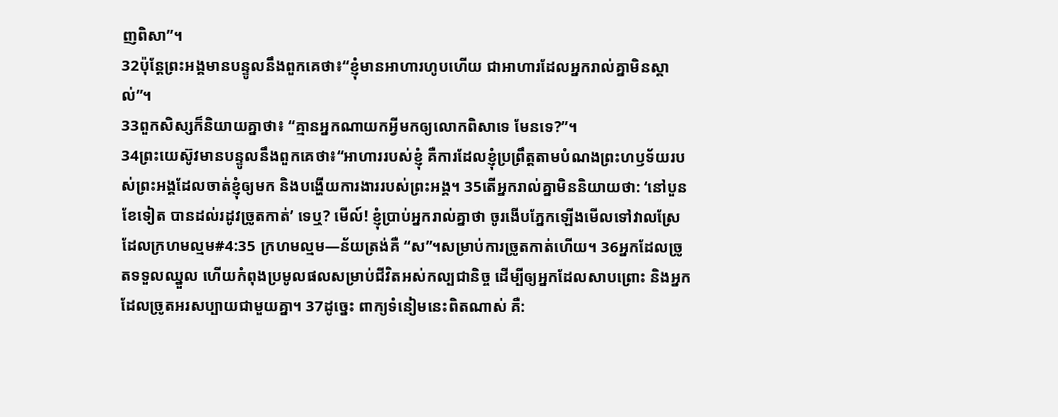ញពិសា”។
32ប៉ុន្តែព្រះអង្គមានបន្ទូលនឹងពួកគេថា៖“ខ្ញុំមានអាហារហូបហើយ ជាអាហារដែលអ្នករាល់គ្នាមិនស្គាល់”។
33ពួកសិស្សក៏និយាយគ្នាថា៖ “គ្មានអ្នកណាយកអ្វីមកឲ្យលោកពិសាទេ មែនទេ?”។
34ព្រះយេស៊ូវមានបន្ទូលនឹងពួកគេថា៖“អាហាររបស់ខ្ញុំ គឺការដែលខ្ញុំប្រព្រឹត្តតាមបំណងព្រះហឫទ័យរបស់ព្រះអង្គដែលចាត់ខ្ញុំឲ្យមក និងបង្ហើយការងាររបស់ព្រះអង្គ។ 35តើអ្នករាល់គ្នាមិននិយាយថា: ‘នៅបួនខែទៀត បានដល់រដូវច្រូតកាត់’ ទេឬ? មើល៍! ខ្ញុំប្រាប់អ្នករាល់គ្នាថា ចូរងើបភ្នែកឡើងមើលទៅវាលស្រែ ដែលក្រហមល្មម#4:35 ក្រហមល្មម―ន័យត្រង់គឺ “ស”។សម្រាប់ការច្រូតកាត់ហើយ។ 36អ្នកដែលច្រូតទទួលឈ្នួល ហើយកំពុងប្រមូលផលសម្រាប់ជីវិតអស់កល្បជានិច្ច ដើម្បីឲ្យអ្នកដែលសាបព្រោះ និងអ្នកដែលច្រូតអរសប្បាយជាមួយគ្នា។ 37ដូច្នេះ ពាក្យទំនៀមនេះពិតណាស់ គឺ: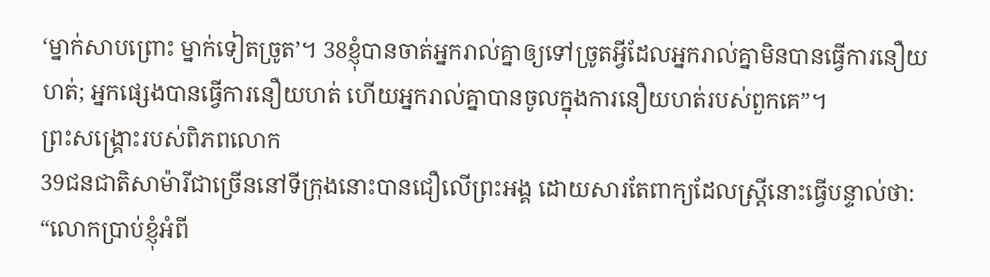‘ម្នាក់សាបព្រោះ ម្នាក់ទៀតច្រូត’។ 38ខ្ញុំបានចាត់អ្នករាល់គ្នាឲ្យទៅច្រូតអ្វីដែលអ្នករាល់គ្នាមិនបានធ្វើការនឿយហត់; អ្នកផ្សេងបានធ្វើការនឿយហត់ ហើយអ្នករាល់គ្នាបានចូលក្នុងការនឿយហត់របស់ពួកគេ”។
ព្រះសង្គ្រោះរបស់ពិភពលោក
39ជនជាតិសាម៉ារីជាច្រើននៅទីក្រុងនោះបានជឿលើព្រះអង្គ ដោយសារតែពាក្យដែលស្ត្រីនោះធ្វើបន្ទាល់ថា: “លោកប្រាប់ខ្ញុំអំពី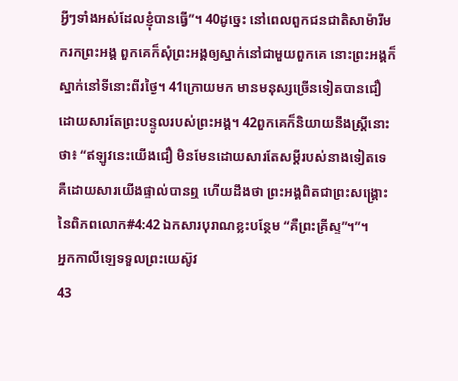អ្វីៗទាំងអស់ដែលខ្ញុំបានធ្វើ”។ 40ដូច្នេះ នៅពេលពួកជនជាតិសាម៉ារីមករកព្រះអង្គ ពួកគេក៏សុំព្រះអង្គឲ្យស្នាក់នៅជាមួយពួកគេ នោះព្រះអង្គក៏ស្នាក់នៅទីនោះពីរថ្ងៃ។ 41ក្រោយមក មានមនុស្សច្រើនទៀតបានជឿ ដោយសារតែព្រះបន្ទូលរបស់ព្រះអង្គ។ 42ពួកគេក៏និយាយនឹងស្ត្រីនោះថា៖ “ឥឡូវនេះយើងជឿ មិនមែនដោយសារតែសម្ដីរបស់នាងទៀតទេ គឺដោយសារយើងផ្ទាល់បានឮ ហើយដឹងថា ព្រះអង្គពិតជាព្រះសង្គ្រោះនៃពិភពលោក#4:42 ឯកសារបុរាណខ្លះបន្ថែម “គឺព្រះគ្រីស្ទ”។”។
អ្នកកាលីឡេទទួលព្រះយេស៊ូវ
43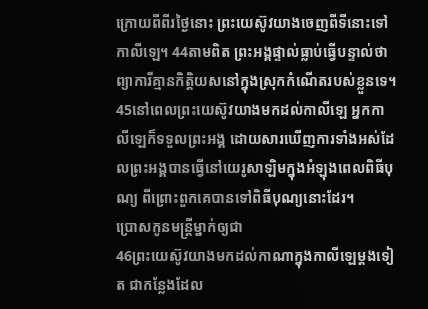ក្រោយពីពីរថ្ងៃនោះ ព្រះយេស៊ូវយាងចេញពីទីនោះទៅកាលីឡេ។ 44តាមពិត ព្រះអង្គផ្ទាល់ធ្លាប់ធ្វើបន្ទាល់ថា ព្យាការីគ្មានកិត្តិយសនៅក្នុងស្រុកកំណើតរបស់ខ្លួនទេ។ 45នៅពេលព្រះយេស៊ូវយាងមកដល់កាលីឡេ អ្នកកាលីឡេក៏ទទួលព្រះអង្គ ដោយសារឃើញការទាំងអស់ដែលព្រះអង្គបានធ្វើនៅយេរូសាឡិមក្នុងអំឡុងពេលពិធីបុណ្យ ពីព្រោះពួកគេបានទៅពិធីបុណ្យនោះដែរ។
ប្រោសកូនមន្ត្រីម្នាក់ឲ្យជា
46ព្រះយេស៊ូវយាងមកដល់កាណាក្នុងកាលីឡេម្ដងទៀត ជាកន្លែងដែល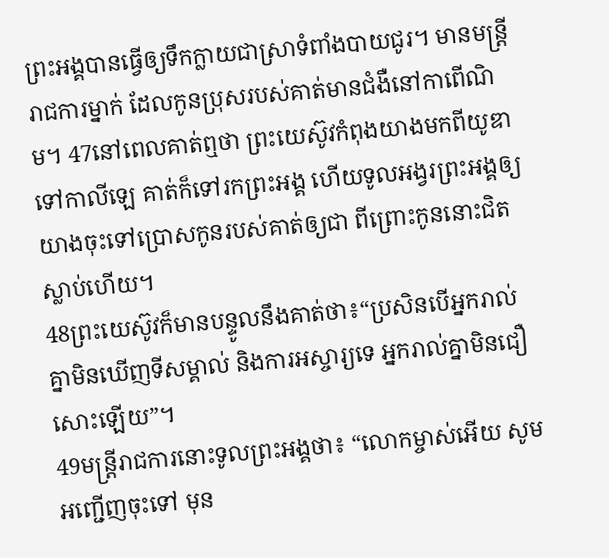ព្រះអង្គបានធ្វើឲ្យទឹកក្លាយជាស្រាទំពាំងបាយជូរ។ មានមន្ត្រីរាជការម្នាក់ ដែលកូនប្រុសរបស់គាត់មានជំងឺនៅកាពើណិម។ 47នៅពេលគាត់ឮថា ព្រះយេស៊ូវកំពុងយាងមកពីយូឌាទៅកាលីឡេ គាត់ក៏ទៅរកព្រះអង្គ ហើយទូលអង្វរព្រះអង្គឲ្យយាងចុះទៅប្រោសកូនរបស់គាត់ឲ្យជា ពីព្រោះកូននោះជិតស្លាប់ហើយ។
48ព្រះយេស៊ូវក៏មានបន្ទូលនឹងគាត់ថា៖“ប្រសិនបើអ្នករាល់គ្នាមិនឃើញទីសម្គាល់ និងការអស្ចារ្យទេ អ្នករាល់គ្នាមិនជឿសោះឡើយ”។
49មន្ត្រីរាជការនោះទូលព្រះអង្គថា៖ “លោកម្ចាស់អើយ សូមអញ្ជើញចុះទៅ មុន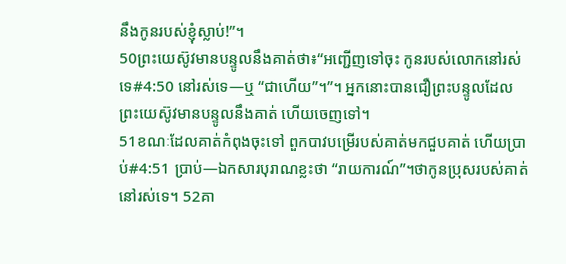នឹងកូនរបស់ខ្ញុំស្លាប់!”។
50ព្រះយេស៊ូវមានបន្ទូលនឹងគាត់ថា៖“អញ្ជើញទៅចុះ កូនរបស់លោកនៅរស់ទេ#4:50 នៅរស់ទេ―ឬ “ជាហើយ”។”។ អ្នកនោះបានជឿព្រះបន្ទូលដែលព្រះយេស៊ូវមានបន្ទូលនឹងគាត់ ហើយចេញទៅ។
51ខណៈដែលគាត់កំពុងចុះទៅ ពួកបាវបម្រើរបស់គាត់មកជួបគាត់ ហើយប្រាប់#4:51 ប្រាប់―ឯកសារបុរាណខ្លះថា “រាយការណ៍”។ថាកូនប្រុសរបស់គាត់នៅរស់ទេ។ 52គា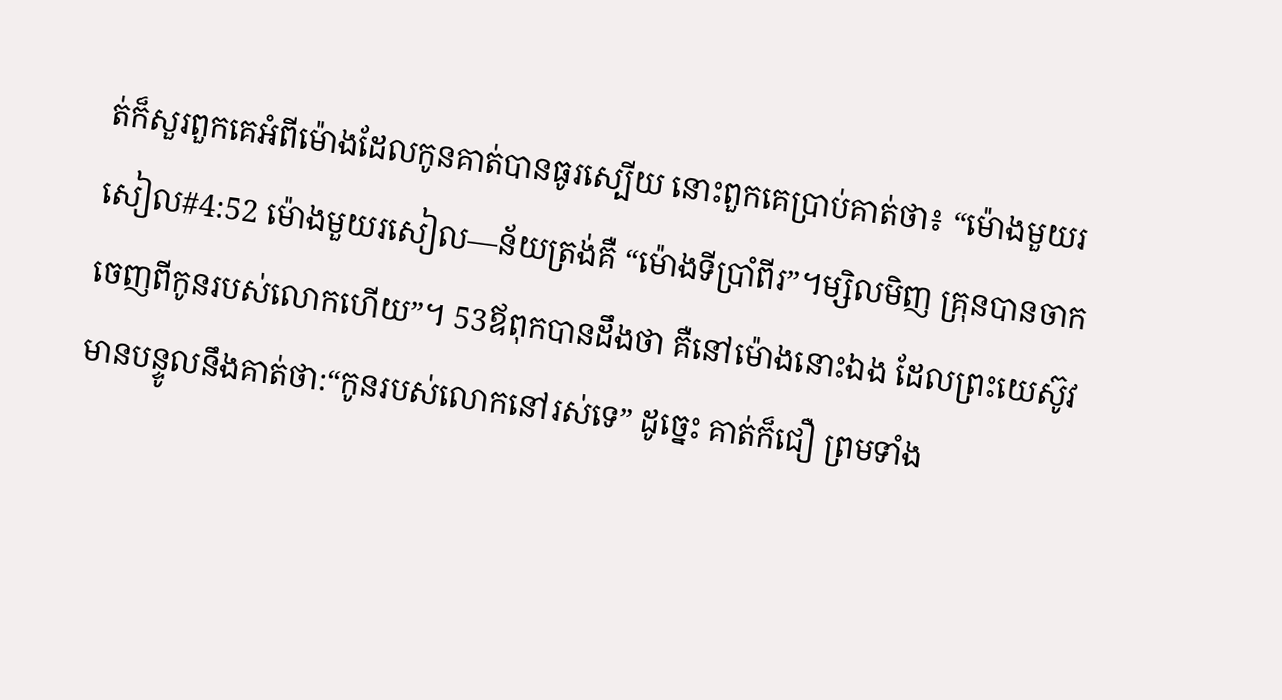ត់ក៏សួរពួកគេអំពីម៉ោងដែលកូនគាត់បានធូរស្បើយ នោះពួកគេប្រាប់គាត់ថា៖ “ម៉ោងមួយរសៀល#4:52 ម៉ោងមួយរសៀល―ន័យត្រង់គឺ “ម៉ោងទីប្រាំពីរ”។ម្សិលមិញ គ្រុនបានចាកចេញពីកូនរបស់លោកហើយ”។ 53ឪពុកបានដឹងថា គឺនៅម៉ោងនោះឯង ដែលព្រះយេស៊ូវមានបន្ទូលនឹងគាត់ថា:“កូនរបស់លោកនៅរស់ទេ” ដូច្នេះ គាត់ក៏ជឿ ព្រមទាំង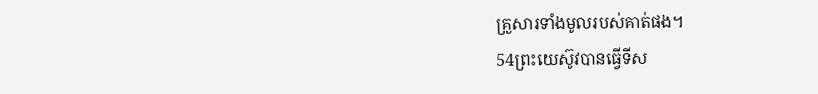គ្រួសារទាំងមូលរបស់គាត់ផង។
54ព្រះយេស៊ូវបានធ្វើទីស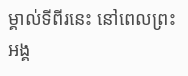ម្គាល់ទីពីរនេះ នៅពេលព្រះអង្គ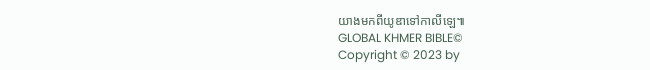យាងមកពីយូឌាទៅកាលីឡេ៕
GLOBAL KHMER BIBLE©
Copyright © 2023 by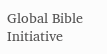Global Bible Initiative